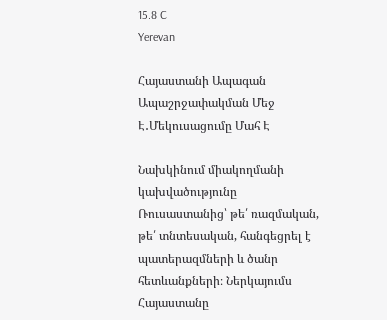15.8 C
Yerevan

Հայաստանի Ապագան Ապաշրջափակման Մեջ Է․Մեկուսացումը Մահ Է

Նախկինում միակողմանի կախվածությունը Ռուսաստանից՝ թե՛ ռազմական, թե՛ տնտեսական, հանգեցրել է պատերազմների և ծանր հետևանքների։ Ներկայումս Հայաստանը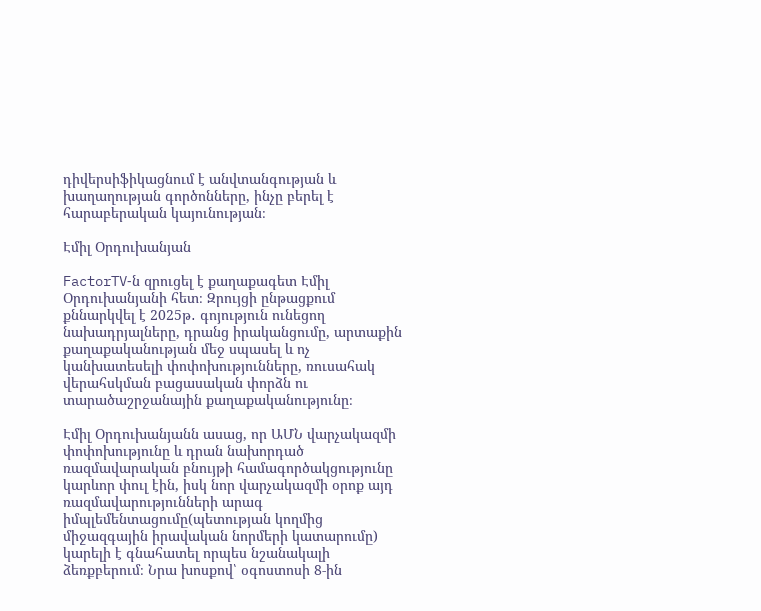դիվերսիֆիկացնում է անվտանգության և խաղաղության գործոնները, ինչը բերել է հարաբերական կայունության։

Էմիլ Օրդուխանյան

FactorTV‑ն զրուցել է քաղաքագետ Էմիլ Օրդուխանյանի հետ։ Զրույցի ընթացքում քննարկվել է 2025թ․ գոյություն ունեցող նախադրյալները, դրանց իրականցումը, արտաքին քաղաքականության մեջ սպասել և ոչ կանխատեսելի փոփոխությունները, ռուսահակ վերահսկման բացասական փորձն ու տարածաշրջանային քաղաքականությունը։

Էմիլ Օրդուխանյանն ասաց, որ ԱՄՆ վարչակազմի փոփոխությունը և դրան նախորդած ռազմավարական բնույթի համագործակցությունը կարևոր փուլ էին, իսկ նոր վարչակազմի օրոք այդ ռազմավարությունների արագ իմպլեմենտացումը(պետության կողմից միջազգային իրավական նորմերի կատարումը) կարելի է գնահատել որպես նշանակալի ձեռքբերում։ Նրա խոսքով՝ օգոստոսի 8‑ին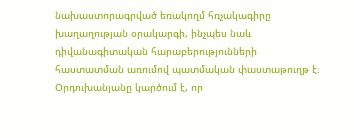նախաստորագրված եռակողմ հռչակագիրը խաղաղության օրակարգի, ինչպես նաև դիվանագիտական հարաբերությունների հաստատման առումով պատմական փաստաթուղթ է։ Օրդուխանյանը կարծում է, որ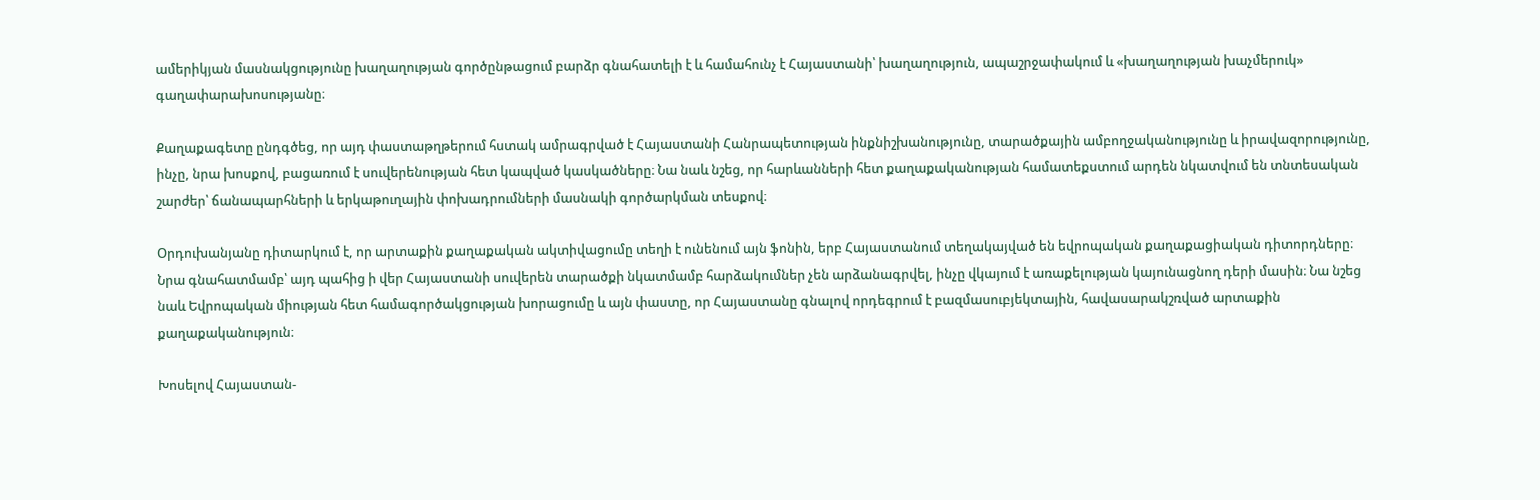ամերիկյան մասնակցությունը խաղաղության գործընթացում բարձր գնահատելի է և համահունչ է Հայաստանի՝ խաղաղություն, ապաշրջափակում և «խաղաղության խաչմերուկ» գաղափարախոսությանը։

Քաղաքագետը ընդգծեց, որ այդ փաստաթղթերում հստակ ամրագրված է Հայաստանի Հանրապետության ինքնիշխանությունը, տարածքային ամբողջականությունը և իրավազորությունը, ինչը, նրա խոսքով, բացառում է սուվերենության հետ կապված կասկածները։ Նա նաև նշեց, որ հարևանների հետ քաղաքականության համատեքստում արդեն նկատվում են տնտեսական շարժեր՝ ճանապարհների և երկաթուղային փոխադրումների մասնակի գործարկման տեսքով։

Օրդուխանյանը դիտարկում է, որ արտաքին քաղաքական ակտիվացումը տեղի է ունենում այն ֆոնին, երբ Հայաստանում տեղակայված են եվրոպական քաղաքացիական դիտորդները։ Նրա գնահատմամբ՝ այդ պահից ի վեր Հայաստանի սուվերեն տարածքի նկատմամբ հարձակումներ չեն արձանագրվել, ինչը վկայում է առաքելության կայունացնող դերի մասին։ Նա նշեց նաև Եվրոպական միության հետ համագործակցության խորացումը և այն փաստը, որ Հայաստանը գնալով որդեգրում է բազմասուբյեկտային, հավասարակշռված արտաքին քաղաքականություն։

Խոսելով Հայաստան-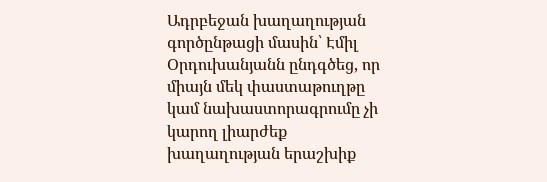Ադրբեջան խաղաղության գործընթացի մասին՝ Էմիլ Օրդուխանյանն ընդգծեց, որ միայն մեկ փաստաթուղթը կամ նախաստորագրումը չի կարող լիարժեք խաղաղության երաշխիք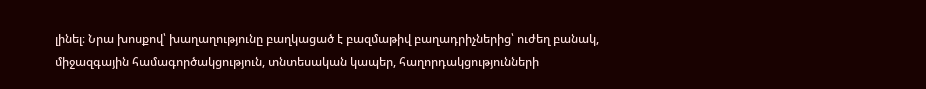լինել։ Նրա խոսքով՝ խաղաղությունը բաղկացած է բազմաթիվ բաղադրիչներից՝ ուժեղ բանակ, միջազգային համագործակցություն, տնտեսական կապեր, հաղորդակցությունների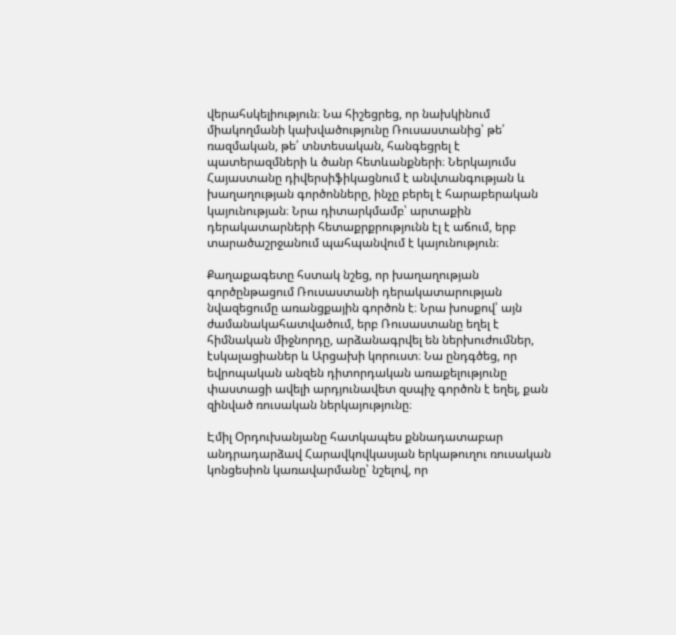վերահսկելիություն։ Նա հիշեցրեց, որ նախկինում միակողմանի կախվածությունը Ռուսաստանից՝ թե՛ ռազմական, թե՛ տնտեսական, հանգեցրել է պատերազմների և ծանր հետևանքների։ Ներկայումս Հայաստանը դիվերսիֆիկացնում է անվտանգության և խաղաղության գործոնները, ինչը բերել է հարաբերական կայունության։ Նրա դիտարկմամբ՝ արտաքին դերակատարների հետաքրքրությունն էլ է աճում, երբ տարածաշրջանում պահպանվում է կայունություն։

Քաղաքագետը հստակ նշեց, որ խաղաղության գործընթացում Ռուսաստանի դերակատարության նվազեցումը առանցքային գործոն է։ Նրա խոսքով՝ այն ժամանակահատվածում, երբ Ռուսաստանը եղել է հիմնական միջնորդը, արձանագրվել են ներխուժումներ, էսկալացիաներ և Արցախի կորուստ։ Նա ընդգծեց, որ եվրոպական անզեն դիտորդական առաքելությունը փաստացի ավելի արդյունավետ զսպիչ գործոն է եղել, քան զինված ռուսական ներկայությունը։

Էմիլ Օրդուխանյանը հատկապես քննադատաբար անդրադարձավ Հարավկովկասյան երկաթուղու ռուսական կոնցեսիոն կառավարմանը՝ նշելով, որ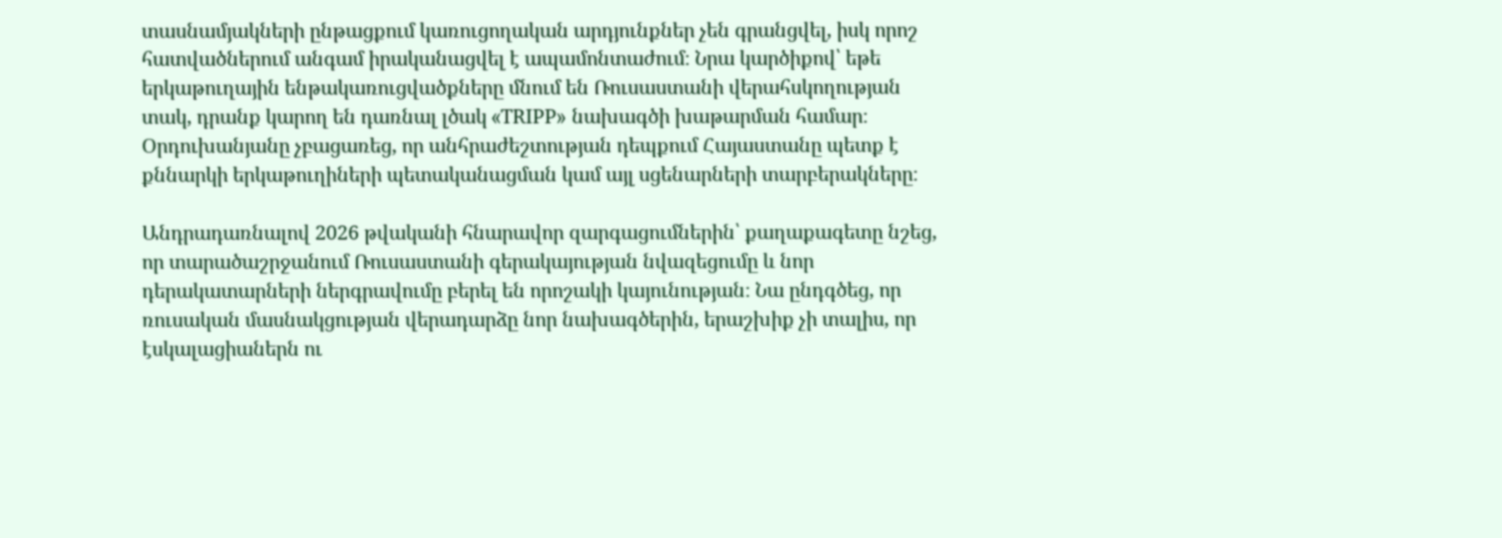տասնամյակների ընթացքում կառուցողական արդյունքներ չեն գրանցվել, իսկ որոշ հատվածներում անգամ իրականացվել է ապամոնտաժում։ Նրա կարծիքով՝ եթե երկաթուղային ենթակառուցվածքները մնում են Ռուսաստանի վերահսկողության տակ, դրանք կարող են դառնալ լծակ «TRIPP» նախագծի խաթարման համար։ Օրդուխանյանը չբացառեց, որ անհրաժեշտության դեպքում Հայաստանը պետք է քննարկի երկաթուղիների պետականացման կամ այլ սցենարների տարբերակները։

Անդրադառնալով 2026 թվականի հնարավոր զարգացումներին՝ քաղաքագետը նշեց, որ տարածաշրջանում Ռուսաստանի գերակայության նվազեցումը և նոր դերակատարների ներգրավումը բերել են որոշակի կայունության։ Նա ընդգծեց, որ ռուսական մասնակցության վերադարձը նոր նախագծերին, երաշխիք չի տալիս, որ էսկալացիաներն ու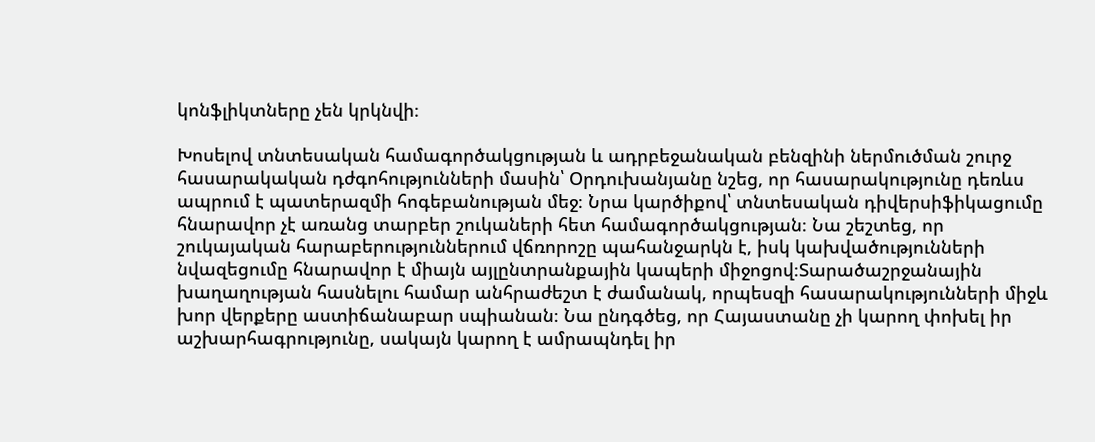կոնֆլիկտները չեն կրկնվի։

Խոսելով տնտեսական համագործակցության և ադրբեջանական բենզինի ներմուծման շուրջ հասարակական դժգոհությունների մասին՝ Օրդուխանյանը նշեց, որ հասարակությունը դեռևս ապրում է պատերազմի հոգեբանության մեջ։ Նրա կարծիքով՝ տնտեսական դիվերսիֆիկացումը հնարավոր չէ առանց տարբեր շուկաների հետ համագործակցության։ Նա շեշտեց, որ շուկայական հարաբերություններում վճռորոշը պահանջարկն է, իսկ կախվածությունների նվազեցումը հնարավոր է միայն այլընտրանքային կապերի միջոցով։Տարածաշրջանային խաղաղության հասնելու համար անհրաժեշտ է ժամանակ, որպեսզի հասարակությունների միջև խոր վերքերը աստիճանաբար սպիանան։ Նա ընդգծեց, որ Հայաստանը չի կարող փոխել իր աշխարհագրությունը, սակայն կարող է ամրապնդել իր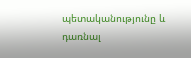պետականությունը և դառնալ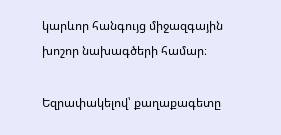կարևոր հանգույց միջազգային խոշոր նախագծերի համար։

Եզրափակելով՝ քաղաքագետը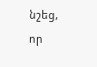նշեց, որ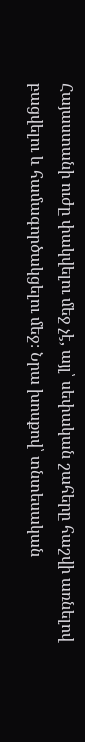Հայաստանի ուժը փակվելու մեջ չէ, այլ՝ սեփական շահերը հաշվի առնելով բացվելու և համագործակցելու մեջ։ Նրա խոսքով՝ տնտեսական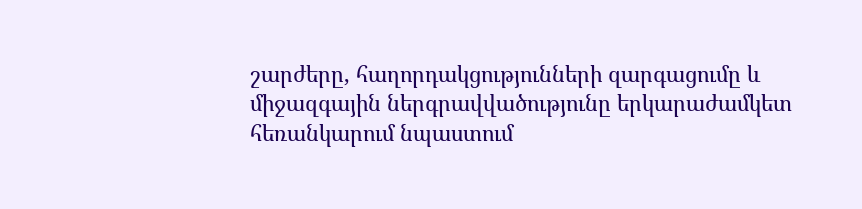շարժերը, հաղորդակցությունների զարգացումը և միջազգային ներգրավվածությունը երկարաժամկետ հեռանկարում նպաստում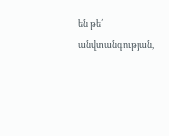են թե՛ անվտանգության,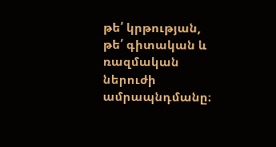թե՛ կրթության, թե՛ գիտական և ռազմական ներուժի ամրապնդմանը։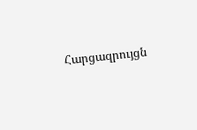Հարցազրույցն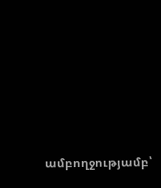ամբողջությամբ՝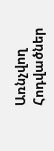Առնչվող Հոդվածներ